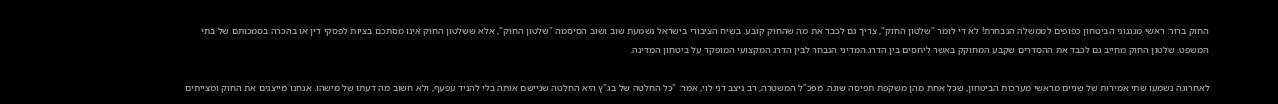החוק ברור: ראשי מנגנוני הביטחון כפופים לממשלה הנבחרת! לא די לומר "שלטון החוק", צריך גם לכבד את מה שהחוק קובע. בשיח הציבורי בישראל נשמעת שוב ושוב הסיסמה "שלטון החוק", אלא ששלטון החוק אינו מסתכם בציות לפסקי דין או בהכרה בסמכותם של בתי המשפט. שלטון החוק מחייב גם לכבד את ההסדרים שקבע המחוקק באשר ליחסים בין הדרג המדיני הנבחר לבין הדרג המקצועי המופקד על ביטחון המדינה.

לאחרונה נשמעו שתי אמירות של שניים מראשי מערכות הביטחון, שכל אחת מהן משקפת תפיסה שונה. מפכ"ל המשטרה, רב ניצב דני לוי, אמר: "כל החלטה של בג"ץ היא החלטה שניישם אותה בלי להניד עפעף, ולא חשוב מה דעתו של מישהו. אנחנו מייצגים את החוק ומצייתים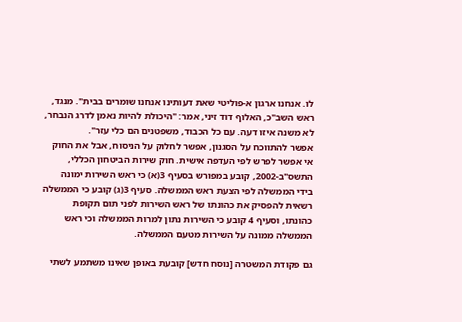לו. אנחנו ארגון א-פוליטי שאת דעותינו אנחנו שומרים בבית". מנגד, ראש השב"כ, האלוף דוד זיני, אמר: "היכולת להיות נאמן לדרג הנבחר, לא משנה איזו דעה. עם כל הכבוד, משפטנים הם כלי עזר".
אפשר להתווכח על הסגנון, אפשר לחלוק על הניסוח, אבל את החוק אי אפשר לפרש לפי העדפה אישית. חוק שירות הביטחון הכללי, התשס"ב-2002, קובע במפורש בסעיף 3(א) כי ראש השירות ימונה בידי הממשלה לפי הצעת ראש הממשלה. סעיף 3(ג) קובע כי הממשלה רשאית להפסיק את כהונתו של ראש השירות לפני תום תקופת כהונתו, וסעיף 4 קובע כי השירות נתון למרות הממשלה וכי ראש הממשלה ממונה על השירות מטעם הממשלה.

גם פקודת המשטרה [נוסח חדש] קובעת באופן שאינו משתמע לשתי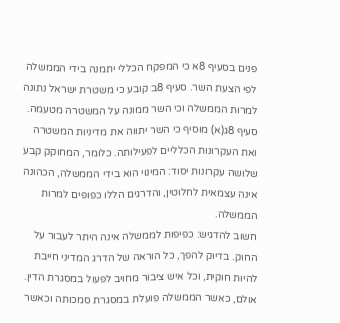פנים בסעיף 8א כי המפקח הכללי יתמנה בידי הממשלה לפי הצעת השר. סעיף 8ב קובע כי משטרת ישראל נתונה למרות הממשלה וכי השר ממונה על המשטרה מטעמה. סעיף 8ג(א) מוסיף כי השר יתווה את מדיניות המשטרה ואת העקרונות הכלליים לפעילותה. כלומר, המחוקק קבע שלושה עקרונות יסוד: המינוי הוא בידי הממשלה, הכהונה אינה עצמאית לחלוטין, והדרגים הללו כפופים למרות הממשלה.
חשוב להדגיש: כפיפות לממשלה אינה היתר לעבור על החוק. בדיוק להפך, כל הוראה של הדרג המדיני חייבת להיות חוקית, וכל איש ציבור מחויב לפעול במסגרת הדין. אולם, כאשר הממשלה פועלת במסגרת סמכותה וכאשר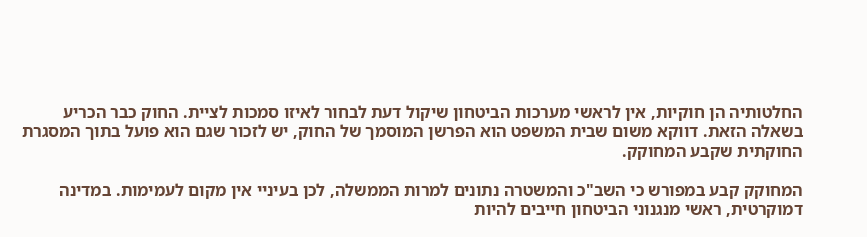החלטותיה הן חוקיות, אין לראשי מערכות הביטחון שיקול דעת לבחור לאיזו סמכות לציית. החוק כבר הכריע בשאלה הזאת. דווקא משום שבית המשפט הוא הפרשן המוסמך של החוק, יש לזכור שגם הוא פועל בתוך המסגרת החוקתית שקבע המחוקק.

המחוקק קבע במפורש כי השב"כ והמשטרה נתונים למרות הממשלה, לכן בעיניי אין מקום לעמימות. במדינה דמוקרטית, ראשי מנגנוני הביטחון חייבים להיות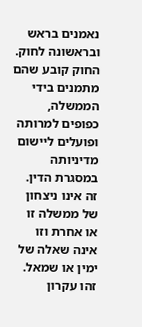נאמנים בראש ובראשונה לחוק. החוק קובע שהם מתמנים בידי הממשלה, כפופים למרותה ופועלים ליישום מדיניותה במסגרת הדין. זה אינו ניצחון של ממשלה זו או אחרת וזו אינה שאלה של ימין או שמאל. זהו עקרון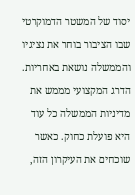יסוד של המשטר הדמוקרטי שבו הציבור בוחר את נציגיו והממשלה נושאת באחריות.
הדרג המקצועי מממש את מדיניות הממשלה כל עוד היא פועלת כחוק. כאשר שוכחים את העיקרון הזה,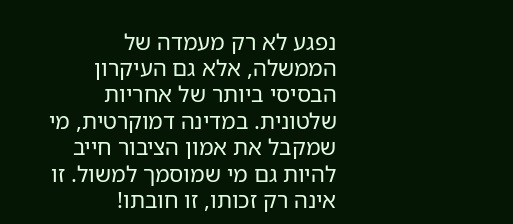נפגע לא רק מעמדה של הממשלה, אלא גם העיקרון הבסיסי ביותר של אחריות שלטונית. במדינה דמוקרטית, מי שמקבל את אמון הציבור חייב להיות גם מי שמוסמך למשול. זו אינה רק זכותו, זו חובתו!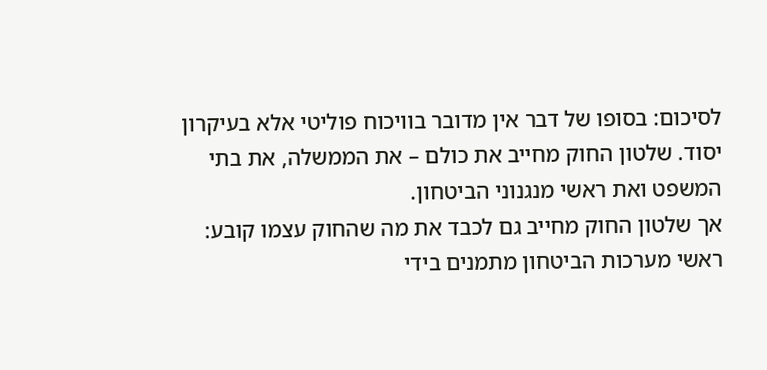לסיכום: בסופו של דבר אין מדובר בוויכוח פוליטי אלא בעיקרון יסוד. שלטון החוק מחייב את כולם – את הממשלה, את בתי המשפט ואת ראשי מנגנוני הביטחון.
אך שלטון החוק מחייב גם לכבד את מה שהחוק עצמו קובע: ראשי מערכות הביטחון מתמנים בידי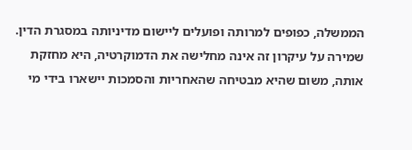הממשלה, כפופים למרותה ופועלים ליישום מדיניותה במסגרת הדין. שמירה על עיקרון זה אינה מחלישה את הדמוקרטיה, היא מחזקת אותה, משום שהיא מבטיחה שהאחריות והסמכות יישארו בידי מי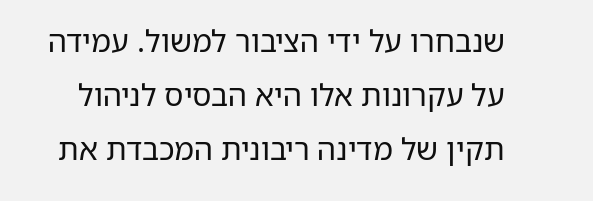שנבחרו על ידי הציבור למשול. עמידה על עקרונות אלו היא הבסיס לניהול תקין של מדינה ריבונית המכבדת את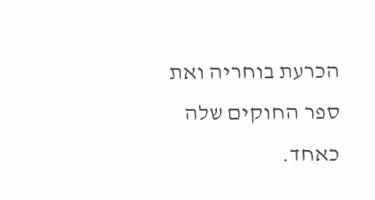הכרעת בוחריה ואת ספר החוקים שלה כאחד.